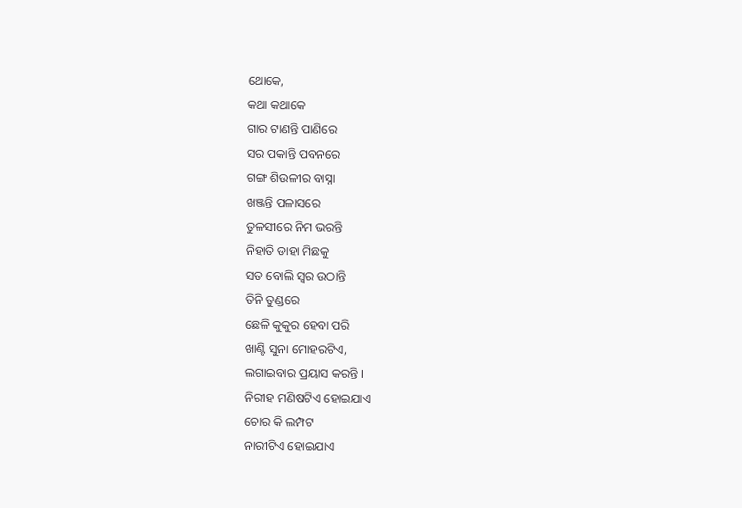ଥୋକେ,
କଥା କଥାକେ
ଗାର ଟାଣନ୍ତି ପାଣିରେ
ସର ପକାନ୍ତି ପବନରେ
ଗଙ୍ଗ ଶିଉଳୀର ବାସ୍ନା
ଖଞ୍ଜନ୍ତି ପଳାସରେ
ତୁଳସୀରେ ନିମ ଭରନ୍ତି
ନିହାତି ଡାହା ମିଛକୁ
ସତ ବୋଲି ସ୍ୱର ଉଠାନ୍ତି
ତିନି ତୁଣ୍ଡରେ
ଛେଳି କୁକୁର ହେବା ପରି
ଖାଣ୍ଟି ସୁନା ମୋହରଟିଏ,
ଲଗାଇବାର ପ୍ରୟାସ କରନ୍ତି ।
ନିରୀହ ମଣିଷଟିଏ ହୋଇଯାଏ
ଚୋର କି ଲମ୍ପଟ
ନାରୀଟିଏ ହୋଇଯାଏ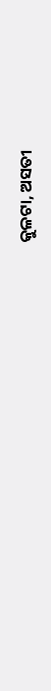କୁଳଟା, ଅସତୀ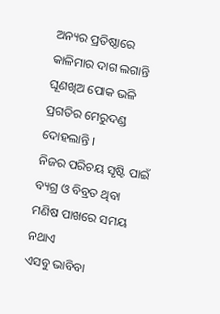ଅନ୍ୟର ପ୍ରତିଷ୍ଠାରେ
କାଳିମାର ଦାଗ ଲଗାନ୍ତି
ଘୂଣଖିଅ ପୋକ ଭଳି
ପ୍ରଗତିର ମେରୁଦଣ୍ଡ ଦୋହଲାନ୍ତି ।
ନିଜର ପରିଚୟ ସୃଷ୍ଟି ପାଇଁ
ବ୍ୟଗ୍ର ଓ ବିବ୍ରତ ଥିବା
ମଣିଷ ପାଖରେ ସମୟ ନଥାଏ
ଏସବୁ ଭାବିବା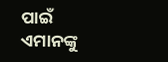ପାଇଁ
ଏମାନଙ୍କୁ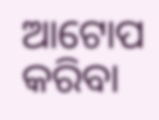ଆଟୋପ କରିବା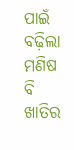ପାଇଁ
ବଢ଼ିଲା ମଣିଷ ବି
ଖାତିର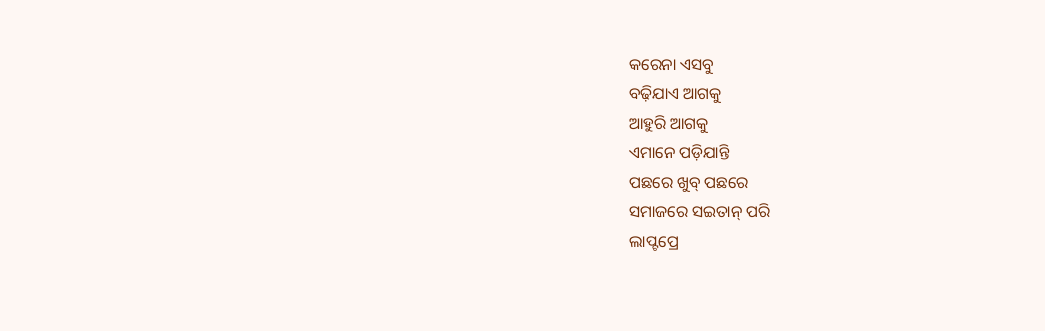କରେନା ଏସବୁ
ବଢ଼ିଯାଏ ଆଗକୁ
ଆହୁରି ଆଗକୁ
ଏମାନେ ପଡ଼ିଯାନ୍ତି
ପଛରେ ଖୁବ୍ ପଛରେ
ସମାଜରେ ସଇତାନ୍ ପରି
ଲାପ୍ଟପ୍ରେ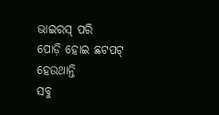ଭାଇରସ୍ ପରି
ପୋଡ଼ି ହୋଇ ଛଟପଟ୍
ହେଉଥାନ୍ତି
ସବୁ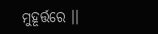ମୁହୂର୍ତ୍ତରେ ।।